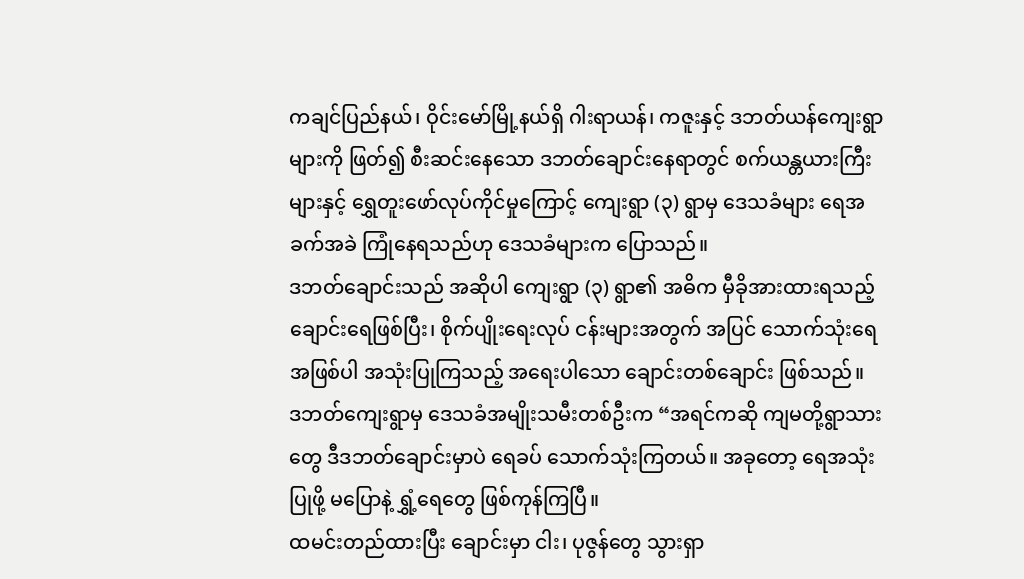ကချင်ပြည်နယ်၊ ဝိုင်းမော်မြို့နယ်ရှိ ဂါးရာယန်၊ ကဇူးနှင့် ဒဘတ်ယန်ကျေးရွာများကို ဖြတ်၍ စီးဆင်းနေသော ဒဘတ်ချောင်းနေရာတွင် စက်ယန္တယားကြီးများနှင့် ရွှေတူးဖော်လုပ်ကိုင်မှုကြောင့် ကျေးရွာ (၃) ရွာမှ ဒေသခံများ ရေအခက်အခဲ ကြုံနေရသည်ဟု ဒေသခံများက ပြောသည်။
ဒဘတ်ချောင်းသည် အဆိုပါ ကျေးရွာ (၃) ရွာ၏ အဓိက မှီခိုအားထားရသည့် ချောင်းရေဖြစ်ပြီး၊ စိုက်ပျိုးရေးလုပ် ငန်းများအတွက် အပြင် သောက်သုံးရေအဖြစ်ပါ အသုံးပြုကြသည့် အရေးပါသော ချောင်းတစ်ချောင်း ဖြစ်သည်။
ဒဘတ်ကျေးရွာမှ ဒေသခံအမျိုးသမီးတစ်ဦးက “အရင်ကဆို ကျမတို့ရွာသားတွေ ဒီဒဘတ်ချောင်းမှာပဲ ရေခပ် သောက်သုံးကြတယ်။ အခုတော့ ရေအသုံးပြုဖို့ မပြောနဲ့ ရွှံ့ရေတွေ ဖြစ်ကုန်ကြပြီ။
ထမင်းတည်ထားပြီး ချောင်းမှာ ငါး၊ ပုဇွန်တွေ သွားရှာ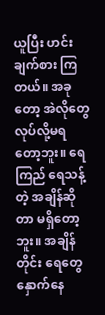ယူပြီး ဟင်းချက်စား ကြ တယ်။ အခုတော့ အဲလိုတွေ လုပ်လို့မရတော့ဘူး။ ရေကြည် ရေသန့်တဲ့ အချိန်ဆိုတာ မရှိတော့ဘူး။ အချိန်တိုင်း ရေတွေ နှောက်နေ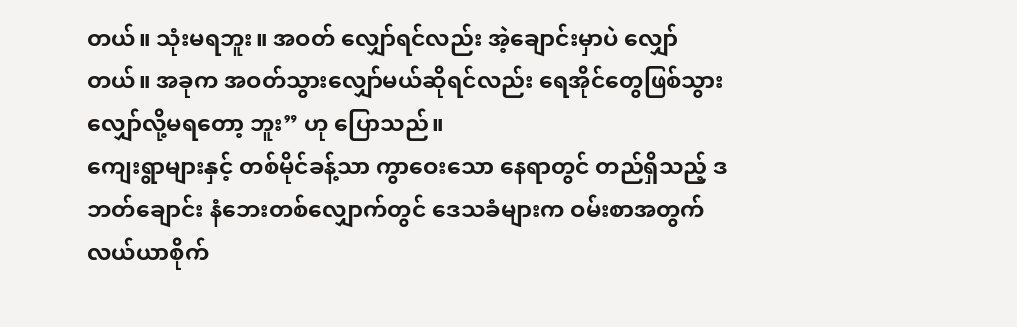တယ်။ သုံးမရဘူး။ အဝတ် လျှော်ရင်လည်း အဲ့ချောင်းမှာပဲ လျှော်တယ်။ အခုက အဝတ်သွားလျှော်မယ်ဆိုရင်လည်း ရေအိုင်တွေဖြစ်သွား လျှော်လို့မရတော့ ဘူး” ဟု ပြောသည်။
ကျေးရွာများနှင့် တစ်မိုင်ခန့်သာ ကွာဝေးသော နေရာတွင် တည်ရှိသည့် ဒဘတ်ချောင်း နံဘေးတစ်လျှောက်တွင် ဒေသခံများက ဝမ်းစာအတွက် လယ်ယာစိုက်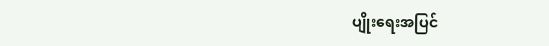ပျိုးရေးအပြင်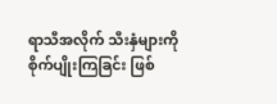ရာသီအလိုက် သီးနှံများကို စိုက်ပျိုးကြခြင်း ဖြစ်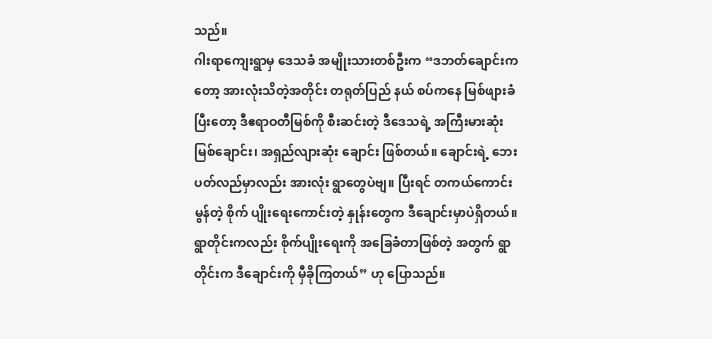သည်။
ဂါးရာကျေးရွာမှ ဒေသခံ အမျိုးသားတစ်ဦးက “ဒဘတ်ချောင်းကတော့ အားလုံးသိတဲ့အတိုင်း တရုတ်ပြည် နယ် စပ်ကနေ မြစ်ဖျားခံပြီးတော့ ဒီဧရာဝတီမြစ်ကို စီးဆင်းတဲ့ ဒီဒေသရဲ့ အကြီးမားဆုံး မြစ်ချောင်း၊ အရှည်လျားဆုံး ချောင်း ဖြစ်တယ်။ ချောင်းရဲ့ ဘေးပတ်လည်မှာလည်း အားလုံး ရွာတွေပဲဗျ။ ပြီးရင် တကယ်ကောင်းမွန်တဲ့ စိုက် ပျိုးရေးကောင်းတဲ့ နှုန်းတွေက ဒီချောင်းမှာပဲရှိတယ်။
ရွာတိုင်းကလည်း စိုက်ပျိုးရေးကို အခြေခံတာဖြစ်တဲ့ အတွက် ရွာတိုင်းက ဒီချောင်းကို မှီခိုကြတယ်” ဟု ပြောသည်။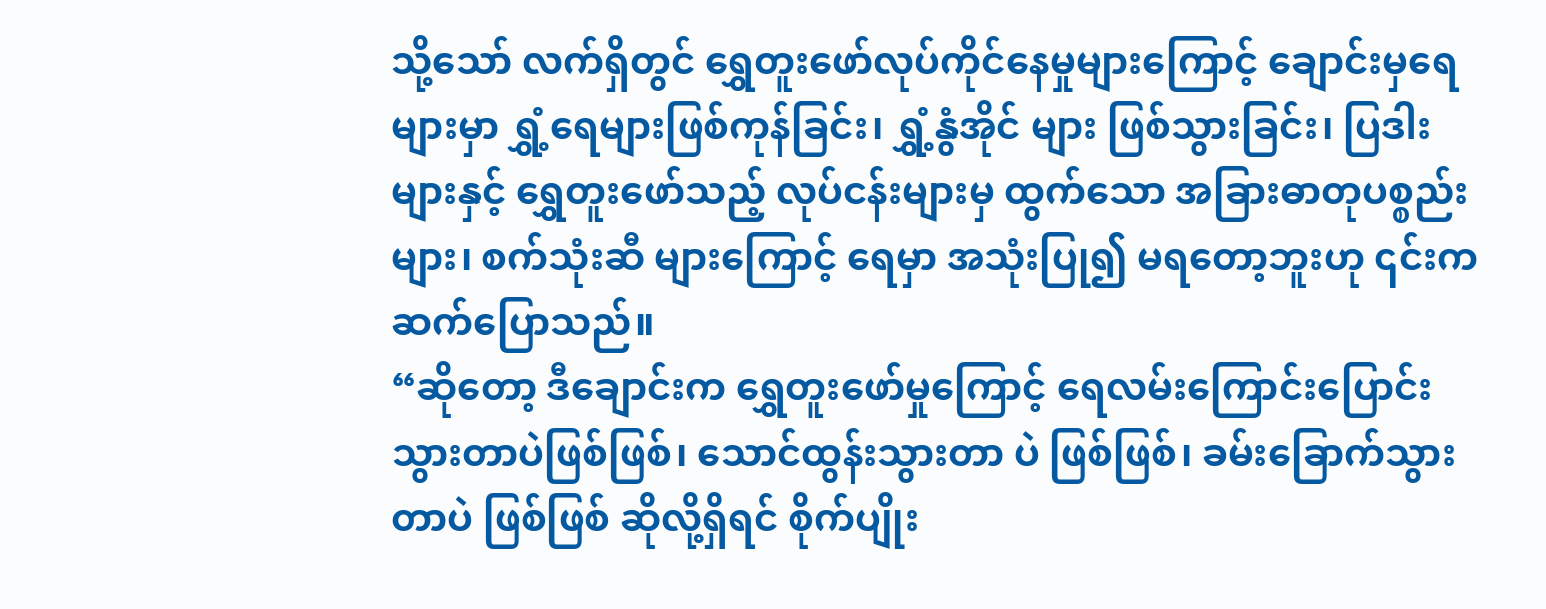သို့သော် လက်ရှိတွင် ရွှေတူးဖော်လုပ်ကိုင်နေမှုများကြောင့် ချောင်းမှရေများမှာ ရွှံ့ရေများဖြစ်ကုန်ခြင်း၊ ရွှံ့နွံအိုင် များ ဖြစ်သွားခြင်း၊ ပြဒါးများနှင့် ရွှေတူးဖော်သည့် လုပ်ငန်းများမှ ထွက်သော အခြားဓာတုပစ္စည်းများ၊ စက်သုံးဆီ များကြောင့် ရေမှာ အသုံးပြု၍ မရတော့ဘူးဟု ၎င်းက ဆက်ပြောသည်။
“ဆိုတော့ ဒီချောင်းက ရွှေတူးဖော်မှုကြောင့် ရေလမ်းကြောင်းပြောင်းသွားတာပဲဖြစ်ဖြစ်၊ သောင်ထွန်းသွားတာ ပဲ ဖြစ်ဖြစ်၊ ခမ်းခြောက်သွားတာပဲ ဖြစ်ဖြစ် ဆိုလို့ရှိရင် စိုက်ပျိုး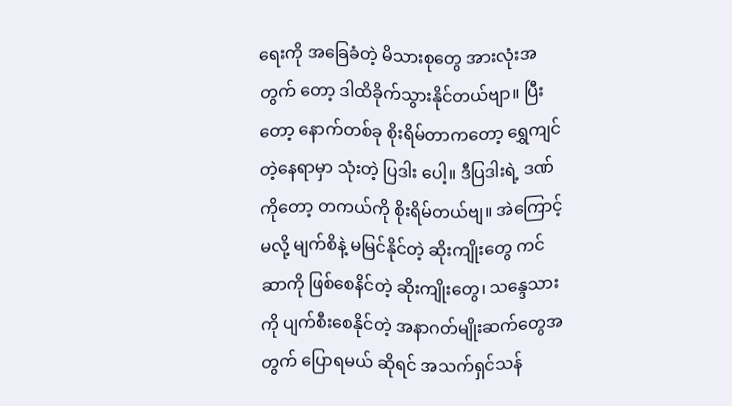ရေးကို အခြေခံတဲ့ မိသားစုတွေ အားလုံးအတွက် တော့ ဒါထိခိုက်သွားနိုင်တယ်ဗျာ။ ပြီးတော့ နောက်တစ်ခု စိုးရိမ်တာကတော့ ရွှေကျင်တဲ့နေရာမှာ သုံးတဲ့ ပြဒါး ပေါ့။ ဒီပြဒါးရဲ့ ဒဏ်ကိုတော့ တကယ်ကို စိုးရိမ်တယ်ဗျ။ အဲကြောင့်မလို့ မျက်စိနဲ့ မမြင်နိုင်တဲ့ ဆိုးကျိုးတွေ ကင် ဆာကို ဖြစ်စေနိင်တဲ့ ဆိုးကျိုးတွေ၊ သန္ဒေသားကို ပျက်စီးစေနိုင်တဲ့ အနာဂတ်မျိုးဆက်တွေအတွက် ပြောရမယ် ဆိုရင် အသက်ရှင်သန်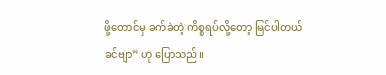ဖို့တောင်မှ ခက်ခဲတဲ့ ကိစ္စရပ်လို့တော့ မြင်ပါတယ်ခင်ဗျာ” ဟု ပြောသည်။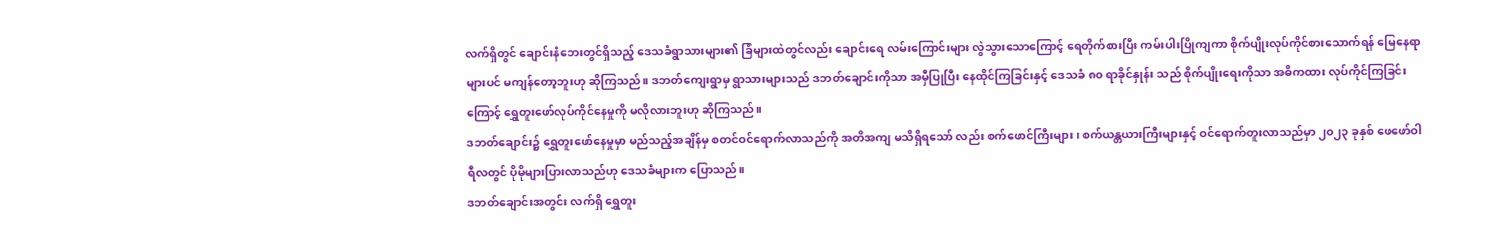လက်ရှိတွင် ချောင်းနံဘေးတွင်ရှိသည့် ဒေသခံရွာသားများ၏ ခြံများထဲတွင်လည်း ချောင်းရေ လမ်းကြောင်းများ လွဲသွားသောကြောင့် ရေတိုက်စားပြီး ကမ်းပါးပြိုကျကာ စိုက်ပျိုးလုပ်ကိုင်စားသောက်ရန် မြေနေရာများပင် မကျန်တော့ဘူးဟု ဆိုကြသည်။ ဒဘတ်ကျေးရွာမှ ရွာသားများသည် ဒဘတ်ချောင်းကိုသာ အမှီပြုပြီး နေထိုင်ကြခြင်းနှင့် ဒေသခံ ၈၀ ရာခိုင်နှုန်း သည် စိုက်ပျိုးရေးကိုသာ အဓိကထား လုပ်ကိုင်ကြခြင်းကြောင့် ရွှေတူးဖော်လုပ်ကိုင်နေမှုကို မလိုလားဘူးဟု ဆိုကြသည်။
ဒဘတ်ချောင်း၌ ရွှေတူးဖော်နေမှုမှာ မည်သည့်အချိန်မှ စတင်ဝင်ရောက်လာသည်ကို အတိအကျ မသိရှိရသော် လည်း စက်ဖောင်ကြီးများ၊ စက်ယန္တယားကြီးများနှင့် ဝင်ရောက်တူးလာသည်မှာ ၂၀၂၃ ခုနှစ် ဖေဖော်ဝါရီလတွင် ပိုမိုများပြားလာသည်ဟု ဒေသခံများက ပြောသည်။
ဒဘတ်ချောင်းအတွင်း လက်ရှိ ရွှေတူး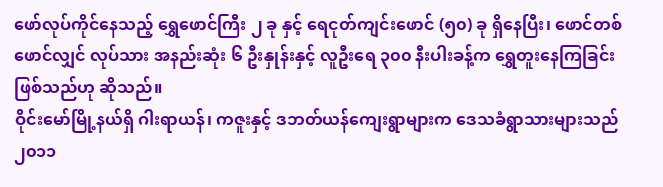ဖော်လုပ်ကိုင်နေသည့် ရွှေဖောင်ကြီး ၂ ခု နှင့် ရေငုတ်ကျင်းဖောင် (၅၀) ခု ရှိနေပြီး၊ ဖောင်တစ်ဖောင်လျှင် လုပ်သား အနည်းဆုံး ၆ ဦးနှုန်းနှင့် လူဦးရေ ၃၀၀ နီးပါးခန့်က ရွှေတူးနေကြခြင်း ဖြစ်သည်ဟု ဆိုသည်။
ဝိုင်းမော်မြို့နယ်ရှိ ဂါးရာယန်၊ ကဇူးနှင့် ဒဘတ်ယန်ကျေးရွာများက ဒေသခံရွာသားများသည် ၂၀၁၁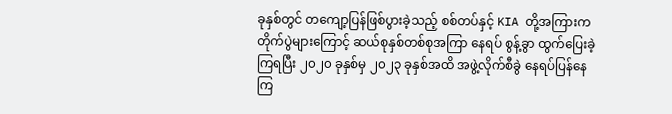ခုနှစ်တွင် တကျော့ပြန်ဖြစ်ပွားခဲ့သည့် စစ်တပ်နှင့် KIA တို့အကြားက တိုက်ပွဲများကြောင့် ဆယ်စုနှစ်တစ်စုအကြာ နေရပ် စွန့်ခွာ ထွက်ပြေးခဲ့ကြရပြီး ၂၀၂၀ ခုနှစ်မှ ၂၀၂၃ ခုနှစ်အထိ အဖွဲ့လိုက်စီခွဲ နေရပ်ပြန်နေကြ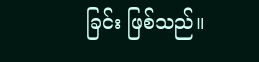ခြင်း ဖြစ်သည်။